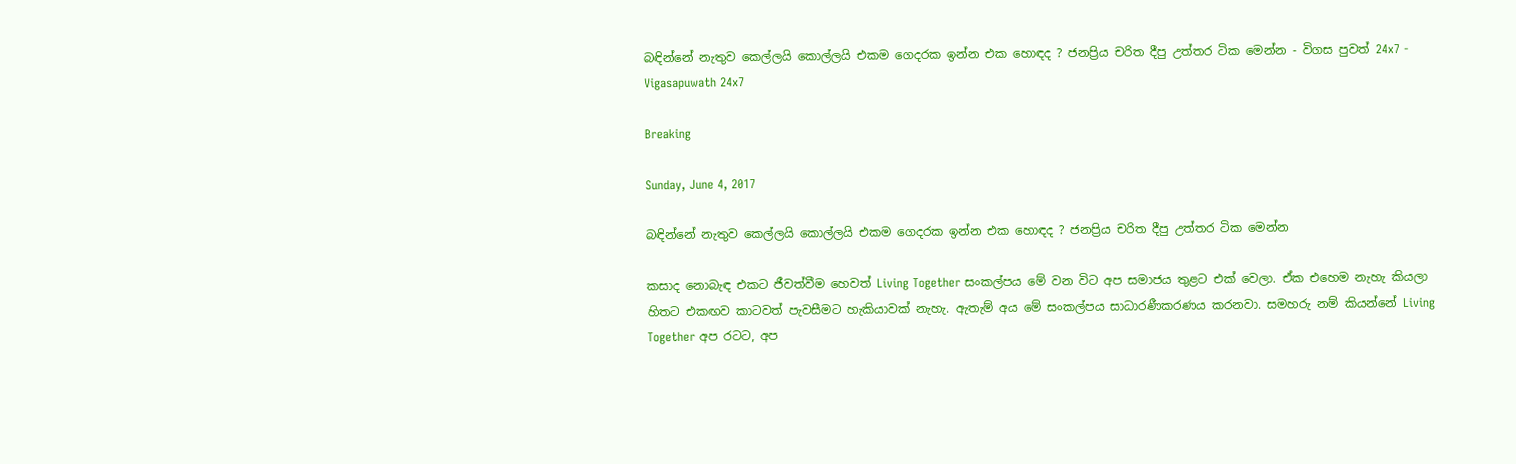බඳින්නේ නැතුව කෙල්ලයි කොල්ලයි එකම ගෙදරක ඉන්න එක හොඳද ? ජනප්‍රිය චරිත දීපු උත්තර ටික මෙන්න - විගස පුවත් 24x7 - Vigasapuwath 24x7

Breaking

Sunday, June 4, 2017

බඳින්නේ නැතුව කෙල්ලයි කොල්ලයි එකම ගෙදරක ඉන්න එක හොඳද ? ජනප්‍රිය චරිත දීපු උත්තර ටික මෙන්න

කසාද නොබැඳ එකට ජීවත්වීම හෙවත් Living Together සංකල්පය මේ වන විට අප සමාජය තුළට එක් වෙලා. ඒක එහෙම නැහැ කියලා හිතට එකඟව කාටවත් පැවසීමට හැකියාවක් නැහැ. ඇතැම් අය මේ සංකල්පය සාධාරණීකරණය කරනවා. සමහරු නම් කියන්නේ Living Together අප රටට, අප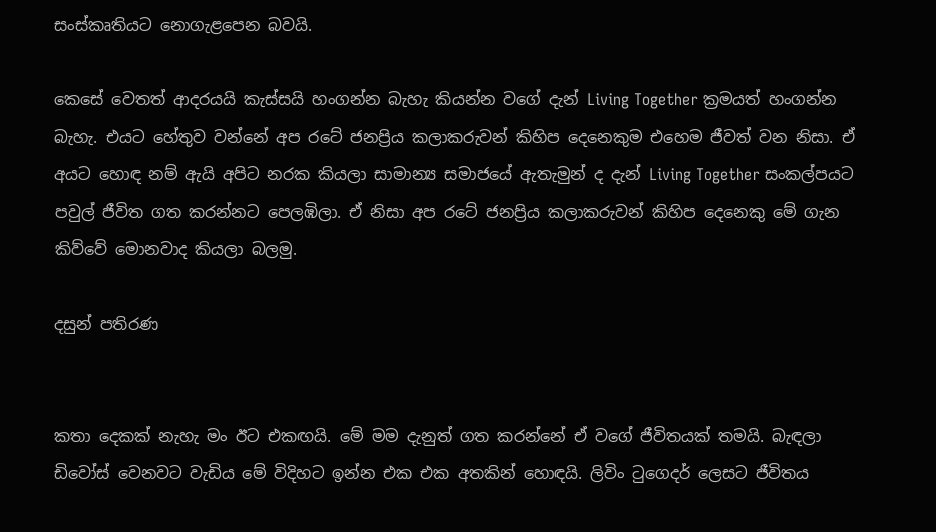සංස්කෘතියට නොගැළපෙන බවයි.

කෙසේ වෙතත් ආදරයයි කැස්සයි හංගන්න බැහැ කියන්න වගේ දැන් Living Together ක්‍රමයත් හංගන්න බැහැ. එයට හේතුව වන්නේ අප රටේ ජනප්‍රිය කලාකරුවන් කිහිප දෙනෙකුම එහෙම ජීවත් වන නිසා. ඒ අයට හොඳ නම් ඇයි අපිට නරක කියලා සාමාන්‍ය සමාජයේ ඇතැමුන් ද දැන් Living Together සංකල්පයට පවුල් ජීවිත ගත කරන්නට පෙලඹිලා. ඒ නිසා අප රටේ ජනප්‍රිය කලාකරුවන් කිහිප දෙනෙකු මේ ගැන කිව්වේ මොනවාද කියලා බලමු.

දසුන් පතිරණ


කතා දෙකක් නැහැ මං ඊට එකඟයි. මේ මම දැනුත් ගත කරන්නේ ඒ වගේ ජීවිතයක් තමයි. බැඳලා ඩිවෝස් වෙනවට වැඩිය මේ විදිහට ඉන්න එක එක අතකින් හොඳයි. ලිවිං ටුගෙදර් ලෙසට ජීවිතය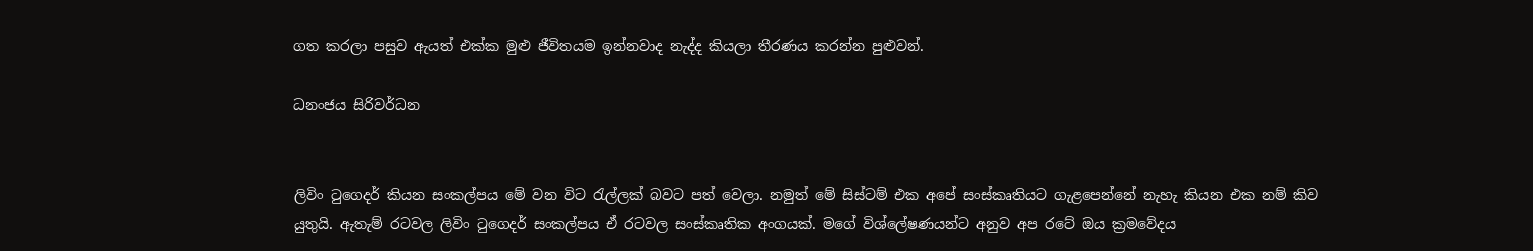ගත කරලා පසුව ඇයත් එක්ක මුළු ජීවිතයම ඉන්නවාද නැද්ද කියලා තීරණය කරන්න පුළුවන්.

ධනංජය සිරිවර්ධන


ලිවිං ටුගෙදර් කියන සංකල්පය මේ වන විට රැල්ලක් බවට පත් වෙලා. නමුත් මේ සිස්ටම් එක අපේ සංස්කෘතියට ගැළපෙන්නේ නැහැ කියන එක නම් කිව යුතුයි. ඇතැම් රටවල ලිවිං ටුගෙදර් සංකල්පය ඒ රටවල සංස්කෘතික අංගයක්. මගේ විශ්ලේෂණයන්ට අනුව අප රටේ ඔය ක්‍රමවේදය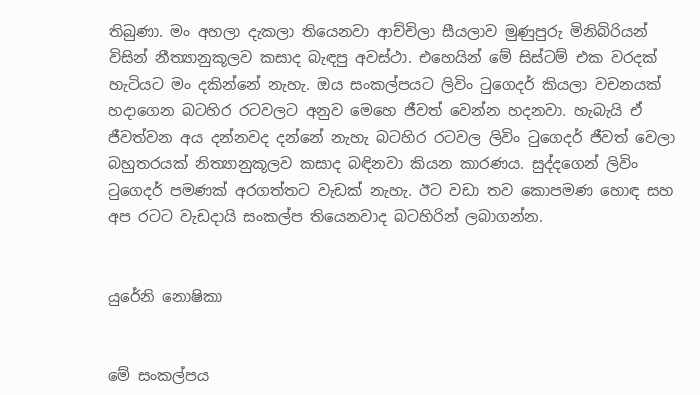තිබුණා. මං අහලා දැකලා තියෙනවා ආච්චිලා සීයලාව මුණුපුරු මිනිබිරියන් විසින් නීත්‍යානුකූලව කසාද බැඳපු අවස්ථා. එහෙයින් මේ සිස්ටම් එක වරදක් හැටියට මං දකින්නේ නැහැ. ඔය සංකල්පයට ලිවිං ටුගෙදර් කියලා වචනයක් හදාගෙන බටහිර රටවලට අනුව මෙහෙ ජීවත් වෙන්න හදනවා. හැබැයි ඒ ජීවත්වන අය දන්නවද දන්නේ නැහැ බටහිර රටවල ලිවිං ටුගෙදර් ජීවත් වෙලා බහුතරයක් නිත්‍යානුකූලව කසාද බඳිනවා කියන කාරණය. සුද්දගෙන් ලිවිං ටුගෙදර් පමණක් අරගත්තට වැඩක් නැහැ. ඊට වඩා තව කොපමණ හොඳ සහ අප රටට වැඩදායි සංකල්ප තියෙනවාද බටහිරින් ලබාගන්න.


යුරේනි නොෂිකා


මේ සංකල්පය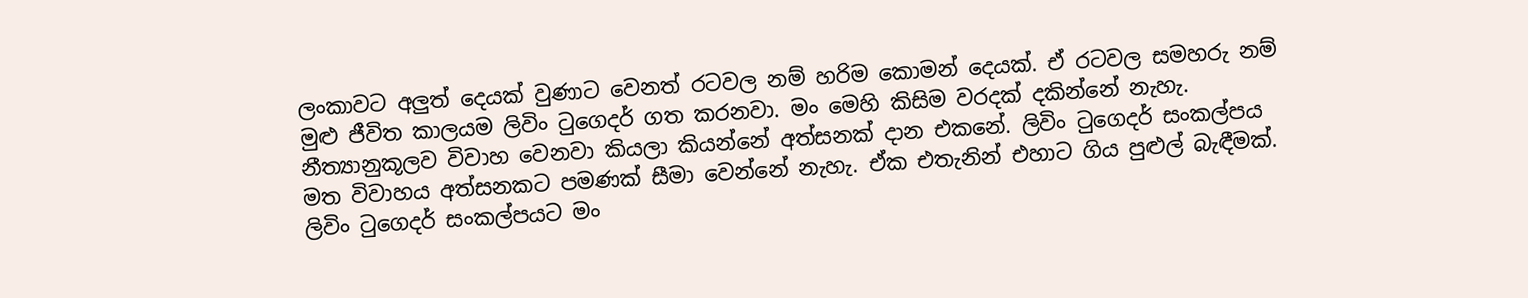ලංකාවට අලුත් දෙයක් වුණාට වෙනත් රටවල නම් හරිම කොමන් දෙයක්. ඒ රටවල සමහරු නම් මුළු ජීවිත කාලයම ලිවිං ටුගෙදර් ගත කරනවා. මං මෙහි කිසිම වරදක් දකින්නේ නැහැ. නීත්‍යානුකූලව විවාහ වෙනවා කියලා කියන්නේ අත්සනක් දාන එකනේ. ලිවිං ටුගෙදර් සංකල්පය මත විවාහය අත්සනකට පමණක් සීමා වෙන්නේ නැහැ. ඒක එතැනින් එහාට ගිය පුළුල් බැඳීමක්. ලිවිං ටුගෙදර් සංකල්පයට මං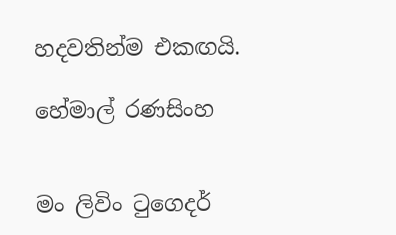හදවතින්ම එකඟයි.

හේමාල් රණසිංහ


මං ලිවිං ටුගෙදර්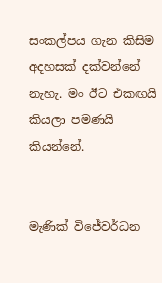සංකල්පය ගැන කිසිම අදහසක් දක්වන්නේ නැහැ. මං ඊට එකඟයි කියලා පමණයි කියන්නේ.


මැණික් විජේවර්ධන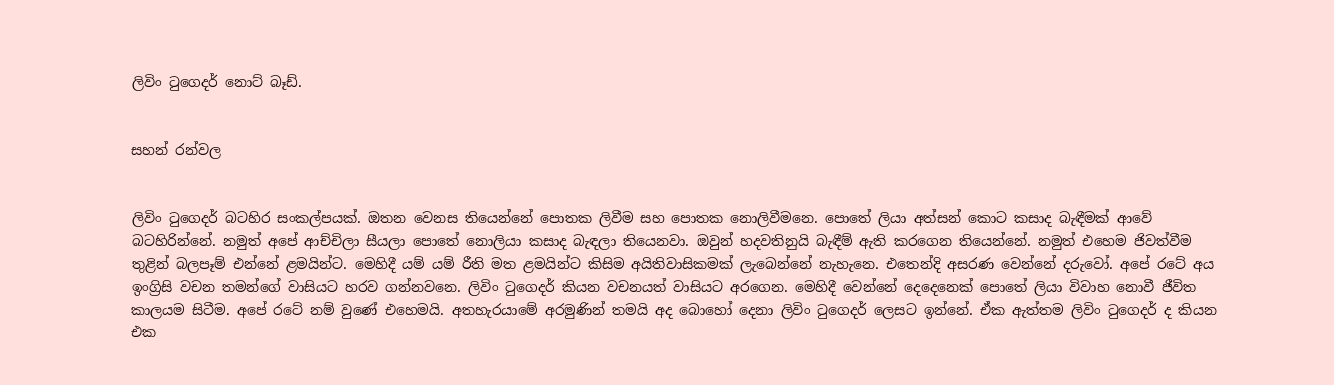ලිවිං ටුගෙදර් නොට් බෑඩ්.


සහන් රන්වල


ලිවිං ටුගෙදර් බටහිර සංකල්පයක්. ඔතන වෙනස තියෙන්නේ පොතක ලිවීම සහ පොතක නොලිවීමනෙ. පොතේ ලියා අත්සන් කොට කසාද බැඳීමක් ආවේ බටහිරින්නේ. නමුත් අපේ ආච්චිලා සීයලා පොතේ නොලියා කසාද බැඳලා තියෙනවා. ඔවුන් හදවතිනුයි බැඳීම් ඇති කරගෙන තියෙන්නේ. නමුත් එහෙම ජිවත්වීම තුළින් බලපෑම් එන්නේ ළමයින්ට. මෙහිදී යම් යම් රීති මත ළමයින්ට කිසිම අයිතිවාසිකමක් ලැබෙන්නේ නැහැනෙ. එතෙන්දි අසරණ වෙන්නේ දරුවෝ. අපේ රටේ අය ඉංග්‍රිසි වචන තමන්ගේ වාසියට හරව ගන්නවනෙ. ලිවිං ටුගෙදර් කියන වචනයත් වාසියට අරගෙන. මෙහිදී වෙන්නේ දෙදෙනෙක් පොතේ ලියා විවාහ නොවී ජීවිත කාලයම සිටීම. අපේ රටේ නම් වුණේ එහෙමයි. අතහැරයාමේ අරමුණින් තමයි අද බොහෝ දෙනා ලිවිං ටුගෙදර් ලෙසට ඉන්නේ. ඒක ඇත්තම ලිවිං ටුගෙදර් ද කියන එක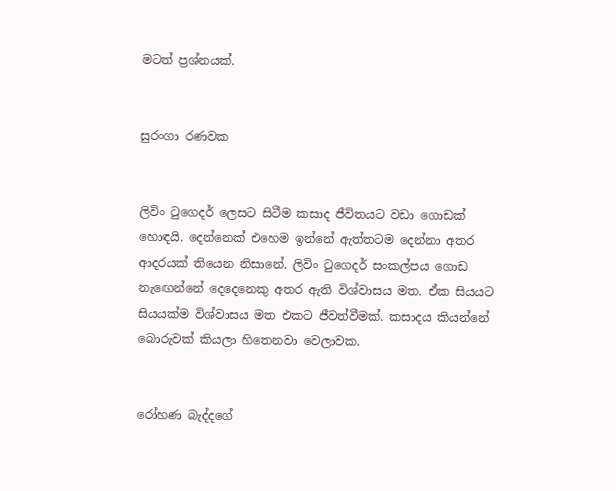මටත් ප්‍රශ්නයක්.


සුරංගා රණවක


ලිවිං ටුගෙදර් ලෙසට සිටීම කසාද ජීවිතයට වඩා ගොඩක් හොඳයි. දෙන්නෙක් එහෙම ඉන්නේ ඇත්තටම දෙන්නා අතර ආදරයක් තියෙන නිසානේ. ලිවිං ටුගෙදර් සංකල්පය ගොඩ නැඟෙන්නේ දෙදෙනෙකු අතර ඇති විශ්වාසය මත. ඒක සියයට සියයක්ම විශ්වාසය මත එකට ජීවත්වීමක්. කසාදය කියන්නේ බොරුවක් කියලා හිතෙනවා වෙලාවක.


රෝහණ බැද්දගේ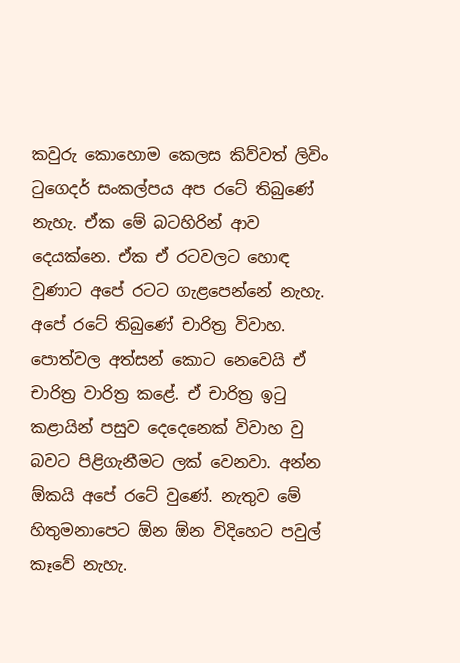කවුරු කොහොම කෙලස කිව්වත් ලිවිං ටුගෙදර් සංකල්පය අප රටේ තිබුණේ නැහැ. ඒක මේ බටහිරින් ආව දෙයක්නෙ. ඒක ඒ රටවලට හොඳ වුණාට අපේ රටට ගැළපෙන්නේ නැහැ. අපේ රටේ තිබුණේ චාරිත්‍ර විවාහ. පොත්වල අත්සන් කොට නෙවෙයි ඒ චාරිත්‍ර වාරිත්‍ර කළේ. ඒ චාරිත්‍ර ඉටු කළායින් පසුව දෙදෙනෙක් විවාහ වු බවට පිළිගැනීමට ලක් වෙනවා. අන්න ඕකයි අපේ රටේ වුණේ. නැතුව මේ හිතුමනාපෙට ඕන ඕන විදිහෙට පවුල් කෑවේ නැහැ.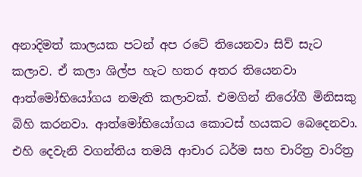අනාදිමත් කාලයක පටන් අප රටේ තියෙනවා සිව් සැට කලාව. ඒ කලා ශිල්ප හැට හතර අතර තියෙනවා ආත්මෝභියෝගය නමැති කලාවක්. එමගින් නිරෝගී මිනිසකු බිහි කරනවා. ආත්මෝභියෝගය කොටස් හයකට බෙදෙනවා. එහි දෙවැනි වගන්තිය තමයි ආචාර ධර්ම සහ චාරිත්‍ර වාරිත්‍ර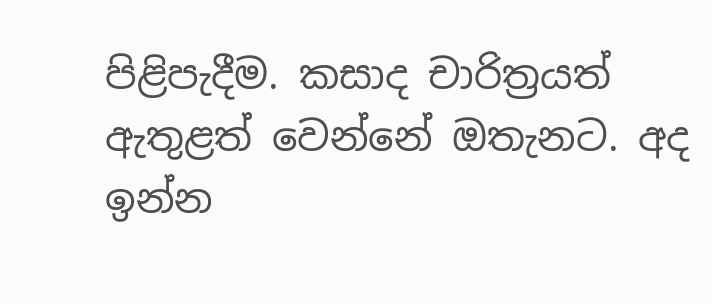පිළිපැදීම. කසාද චාරිත්‍රයත් ඇතුළත් වෙන්නේ ඔතැනට. අද ඉන්න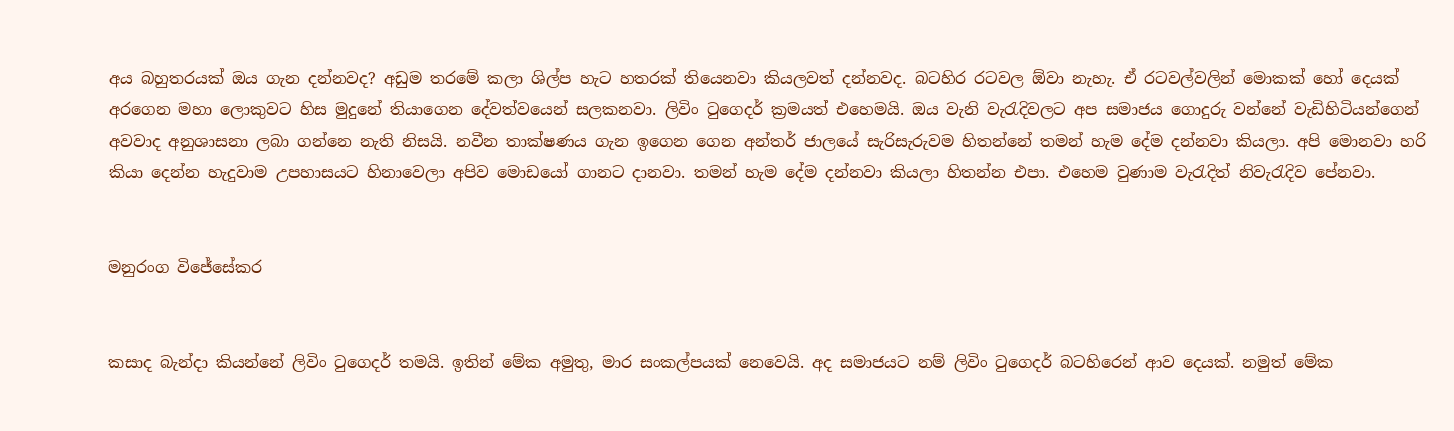අය බහුතරයක් ඔය ගැන දන්නවද? අඩුම තරමේ කලා ශිල්ප හැට හතරක් තියෙනවා කියලවත් දන්නවද. බටහිර රටවල ඕවා නැහැ. ඒ රටවල්වලින් මොකක් හෝ දෙයක් අරගෙන මහා ලොකුවට හිස මුදුනේ තියාගෙන දේවත්වයෙන් සලකනවා. ලිවිං ටුගෙදර් ක්‍රමයත් එහෙමයි. ඔය වැනි වැරැදිවලට අප සමාජය ගොදුරු වන්නේ වැඩිහිටියන්ගෙන් අවවාද අනුශාසනා ලබා ගන්නෙ නැති නිසයි. නවීන තාක්ෂණය ගැන ඉගෙන ගෙන අන්තර් ජාලයේ සැරිසැරුවම හිතන්නේ තමන් හැම දේම දන්නවා කියලා. අපි මොනවා හරි කියා දෙන්න හැදුවාම උපහාසයට හිනාවෙලා අපිව මොඩයෝ ගානට දානවා. තමන් හැම දේම දන්නවා කියලා හිතන්න එපා. එහෙම වුණාම වැරැදිත් නිවැරැදිව පේනවා.


මනුරංග විජේසේකර


කසාද බැන්දා කියන්නේ ලිවිං ටුගෙදර් තමයි. ඉතින් මේක අමුතු, මාර සංකල්පයක් නෙවෙයි. අද සමාජයට නම් ලිවිං ටුගෙදර් බටහිරෙන් ආව දෙයක්. නමුත් මේක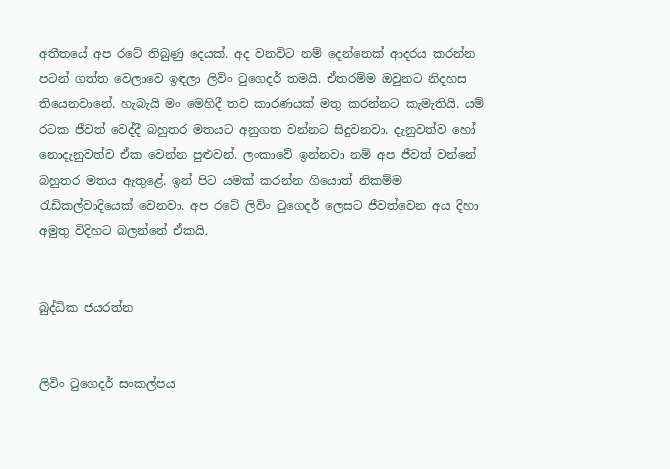අතීතයේ අප රටේ තිබුණු දෙයක්. අද වනවිට නම් දෙන්නෙක් ආදරය කරන්න පටන් ගත්ත වෙලාවෙ ඉඳලා ලිවිං ටුගෙදර් තමයි. ඒතරම්ම ඔවුනට නිදහස තියෙනවානේ. හැබැයි මං මෙහිදී තව කාරණයක් මතු කරන්නට කැමැතියි. යම් රටක ජීවත් වෙද්දී බහුතර මතයට අනුගත වන්නට සිදුවනවා. දැනුවත්ව හෝ නොදැනුවත්ව ඒක වෙන්න පුළුවන්. ලංකාවේ ඉන්නවා නම් අප ජීවත් වන්නේ බහුතර මතය ඇතුළේ. ඉන් පිට යමක් කරන්න ගියොත් නිකම්ම රැඩිකල්වාදියෙක් වෙනවා. අප රටේ ලිවිං ටුගෙදර් ලෙසට ජීවත්වෙන අය දිහා අමුතු විදිහට බලන්නේ ඒකයි.


බුද්ධික ජයරත්න


ලිවිං ටුගෙදර් සංකල්පය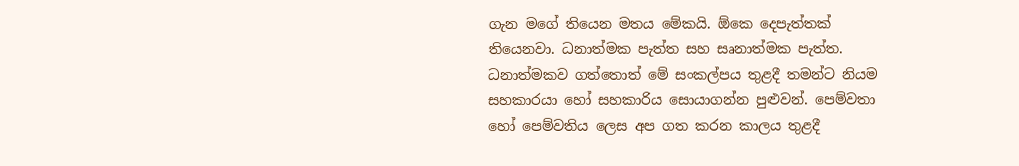ගැන මගේ තියෙන මතය මේකයි. ඕකෙ දෙපැත්තක් තියෙනවා. ධනාත්මක පැත්ත සහ සෘනාත්මක පැත්ත. ධනාත්මකව ගත්තොත් මේ සංකල්පය තුළදී තමන්ට නියම සහකාරයා හෝ සහකාරිය සොයාගන්න පුළුවන්. පෙම්වතා හෝ පෙම්වතිය ලෙස අප ගත කරන කාලය තුළදී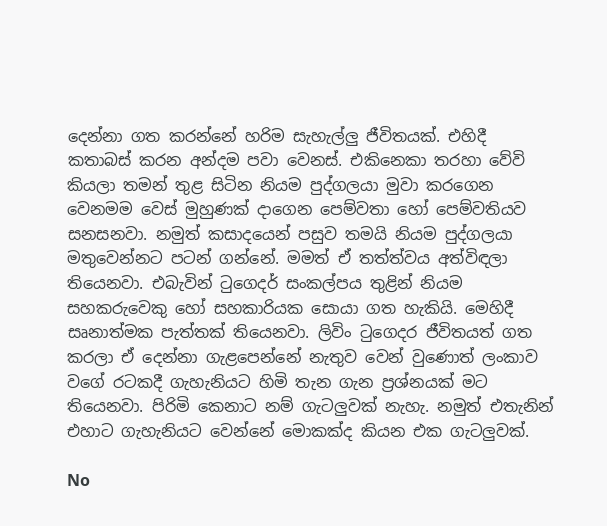දෙන්නා ගත කරන්නේ හරිම සැහැල්ලු ජීවිතයක්. එහිදී කතාබස් කරන අන්දම පවා වෙනස්. එකිනෙකා තරහා වේවි කියලා තමන් තුළ සිටින නියම පුද්ගලයා මුවා කරගෙන වෙනමම වෙස් මුහුණක් දාගෙන පෙම්වතා හෝ පෙම්වතියව සනසනවා. නමුත් කසාදයෙන් පසුව තමයි නියම පුද්ගලයා මතුවෙන්නට පටන් ගන්නේ. මමත් ඒ තත්ත්වය අත්විඳලා තියෙනවා. එබැවින් ටුගෙදර් සංකල්පය තුළින් නියම සහකරුවෙකු හෝ සහකාරියක සොයා ගත හැකියි. මෙහිදී සෘනාත්මක පැත්තක් තියෙනවා. ලිවිං ටුගෙදර ජීවිතයත් ගත කරලා ඒ දෙන්නා ගැළපෙන්නේ නැතුව වෙන් වුණොත් ලංකාව වගේ රටකදී ගැහැනියට හිමි තැන ගැන ප්‍රශ්නයක් මට තියෙනවා. පිරිමි කෙනාට නම් ගැටලුවක් නැහැ. නමුත් එතැනින් එහාට ගැහැනියට වෙන්නේ මොකක්ද කියන එක ගැටලුවක්.

No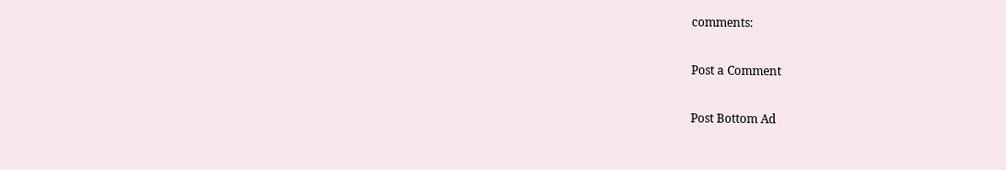comments:

Post a Comment

Post Bottom Ad